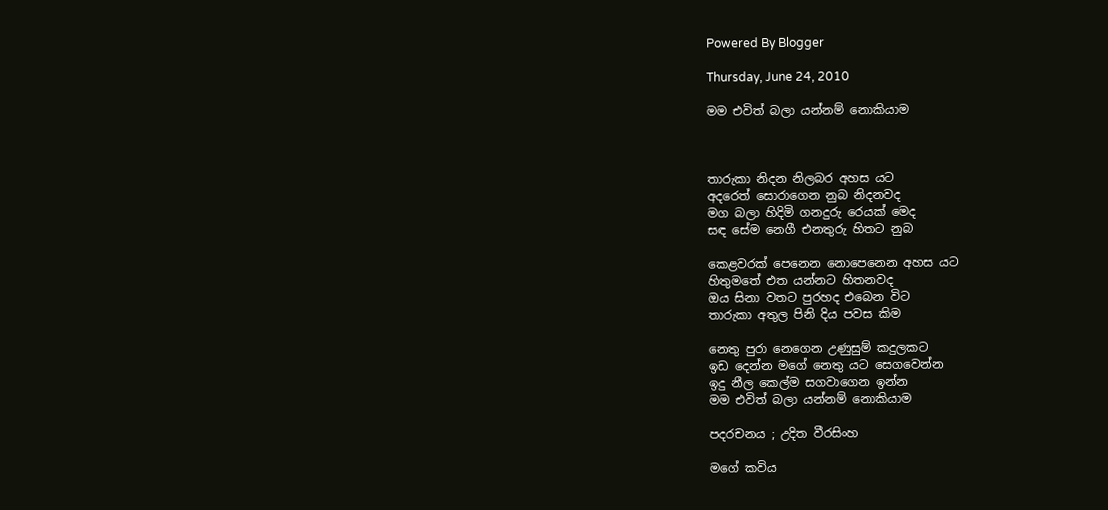Powered By Blogger

Thursday, June 24, 2010

මම එවිත් බලා යන්නම් නොකියාම



තාරුකා නිදන නිලබර අහස යට
අදරෙත් සොරාගෙන නුබ නිදනවද
මග බලා හිදිමි ගනදුරු රෙයක් මෙද
සඳ සේම නෙගී එනතුරු හිතට නුබ

කෙළවරක් පෙනෙන නොපෙනෙන අහස යට
හිතුමතේ එත යන්නට හිතනවද
ඔය සිනා වතට පුරහද එබෙන විට
තාරුකා අතුල පිනි දිය පවස කිම

නෙතු පුරා නෙගෙන උණුසුම් කදුලකට
ඉඩ දෙන්න මගේ නෙතු යට සෙගවෙන්න
ඉදු නීල කෙල්ම සගවාගෙන ඉන්න
මම එවිත් බලා යන්නම් නොකියාම

පදරචනය ; උදිත වීරසිංහ

මගේ කවිය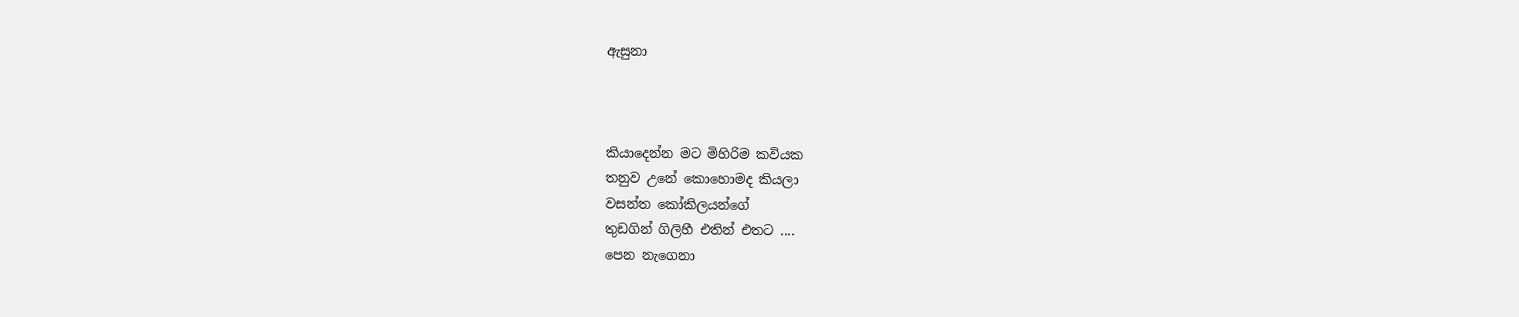ඇසුනා



කියාදෙන්න මට මිහිරිම කවියක
තනුව උනේ කොහොමද කියලා
වසන්ත කෝකිලයන්ගේ
තුඩගින් ගිලිහී එතින් එතට ....
පෙන නැගෙනා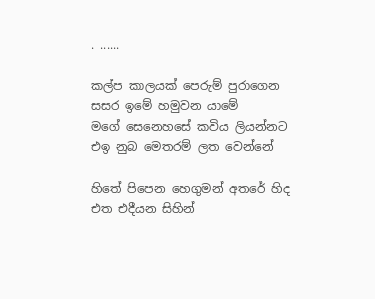. ......

කල්ප කාලයක් පෙරුම් පුරාගෙන
සසර ඉමේ හමුවන යාමේ
මගේ සෙනෙහසේ කවිය ලියන්නට
එඉ නුබ මෙතරම් ලත වෙන්නේ

හිතේ පිපෙන හෙගුමන් අතරේ හිද
එත එදීයන සිහින්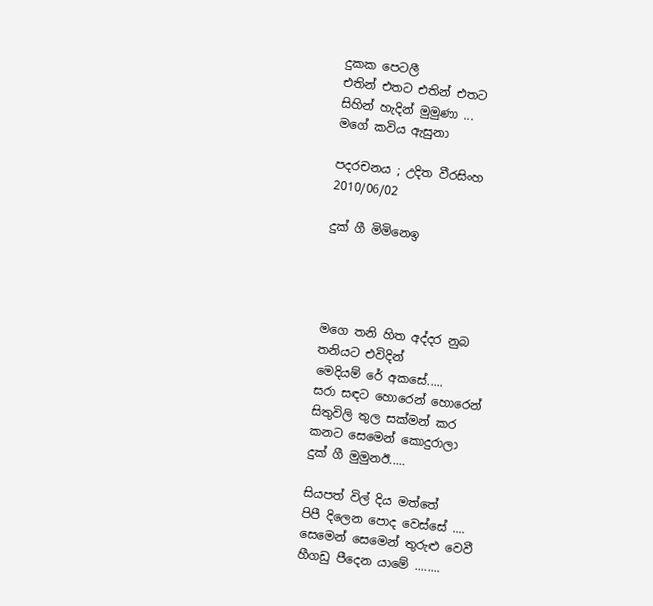දුකක පෙටලී
එතින් එතට එතින් එතට
සිහින් හැදින් මුමුණා ...
මගේ කවිය ඇසුනා

පදරචනය ; උදිත වීරසිංහ
2010/06/02

දුක් ගී මිමිනෙඉ




මගෙ තනි හිත අද්දර නුබ
තනියට එවිදින්
මෙදියම් රේ අකසේ.....
සරා සඳට හොරෙන් හොරෙන්
සිතුවිලි තුල සක්මන් කර
කනට සෙමෙන් කොදුරාලා
දුක් ගී මුමුනඊ.....

සියපත් විල් දිය මත්තේ
පිපී දිලෙන පොද වෙස්සේ ....
සෙමෙන් සෙමෙන් තුරුළු වෙවී
හීගඩු පීදෙන යාමේ ........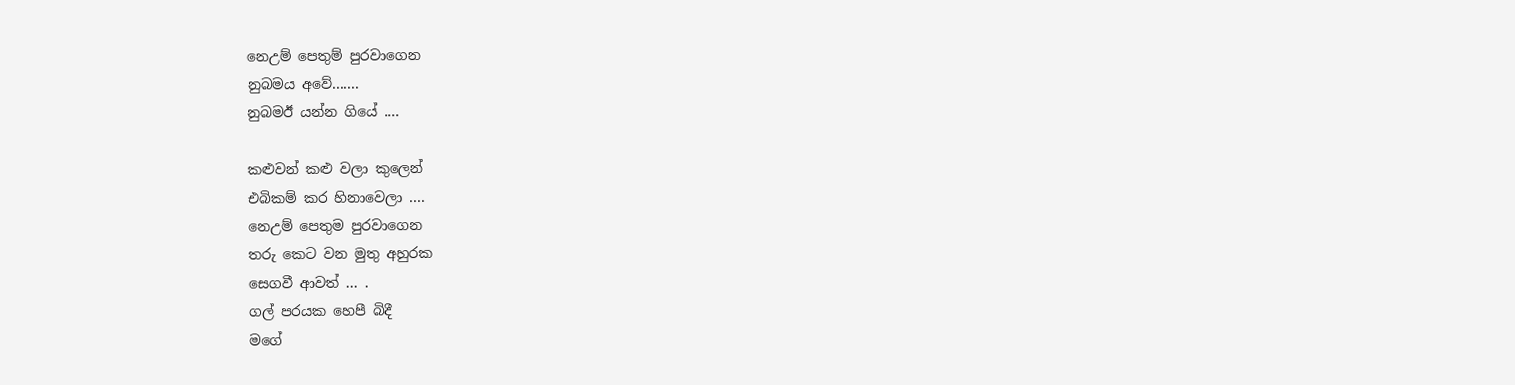නෙඋම් පෙතුම් පුරවාගෙන
නුබමය අවේ.......
නුබමඊ යන්න ගියේ ....

කළුවන් කළු වලා කුලෙන්
එබිකම් කර හිනාවෙලා ....
නෙඋම් පෙතුම පුරවාගෙන
තරු කෙට වන මුතු අහුරක
සෙගවී ආවත් ... .
ගල් පරයක හෙපී බිදී
මගේ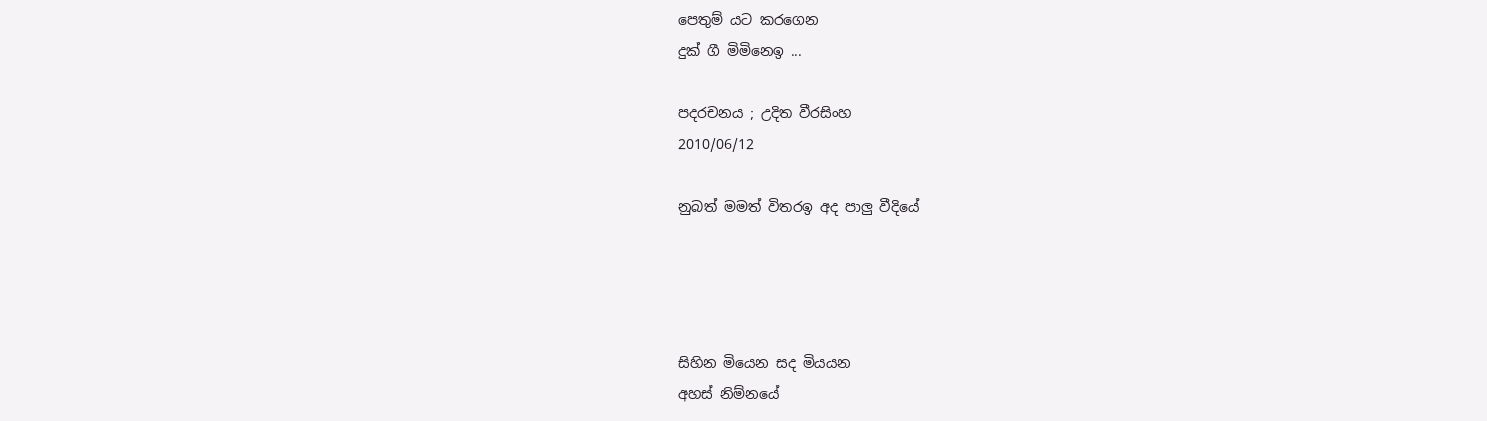පෙතුම් යට කරගෙන
දුක් ගී මිමිනෙඉ ...

පදරචනය ; උදිත වීරසිංහ
2010/06/12

නුබත් මමත් විතරඉ අද පාලු වීදියේ




සිහින මියෙන සද මියයන
අහස් නිම්නයේ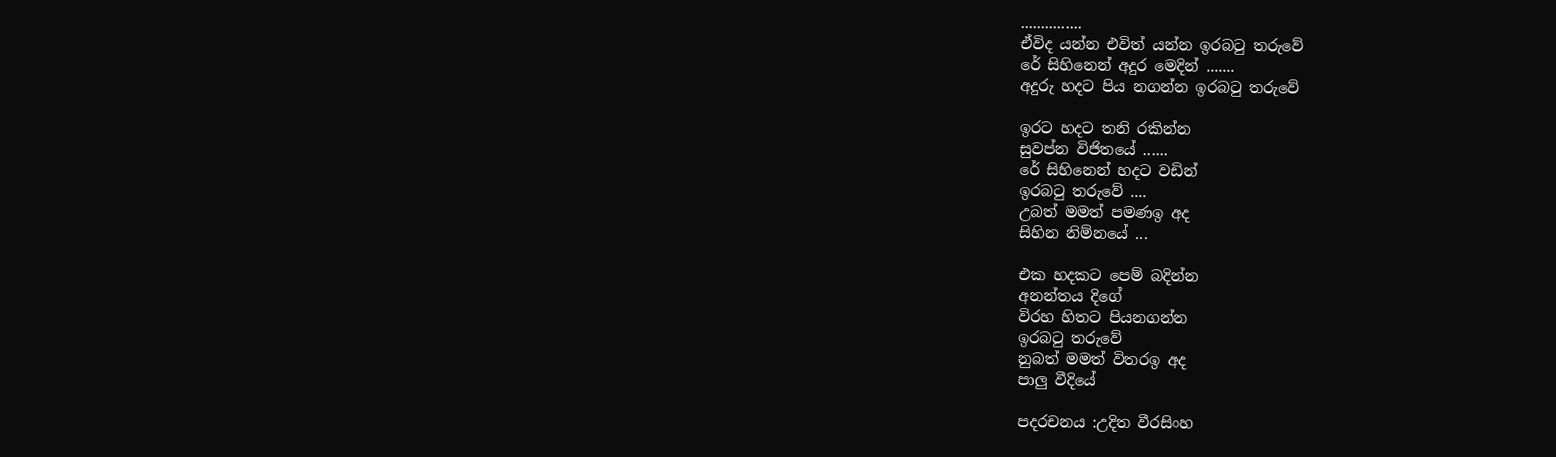...............
ඒවිද යන්න එවිත් යන්න ඉරබටු තරුවේ
රේ සිහිනෙන් අදුර මෙදින් .......
අදුරු හදට පිය නගන්න ඉරබටු තරුවේ

ඉරට හදට තනි රකින්න
සුවප්න විජිතයේ ......
රේ සිහිනෙන් හදට වඩින්
ඉරබටු තරුවේ ....
උබත් මමත් පමණඉ අද
සිහින නිම්නයේ ...

එක හදකට පෙම් බදින්න
අනන්තය දිගේ
විරහ හිතට පියනගන්න
ඉරබටු තරුවේ
නුබත් මමත් විතරඉ අද
පාලු වීදියේ

පදරචනය :උදිත වීරසිංහ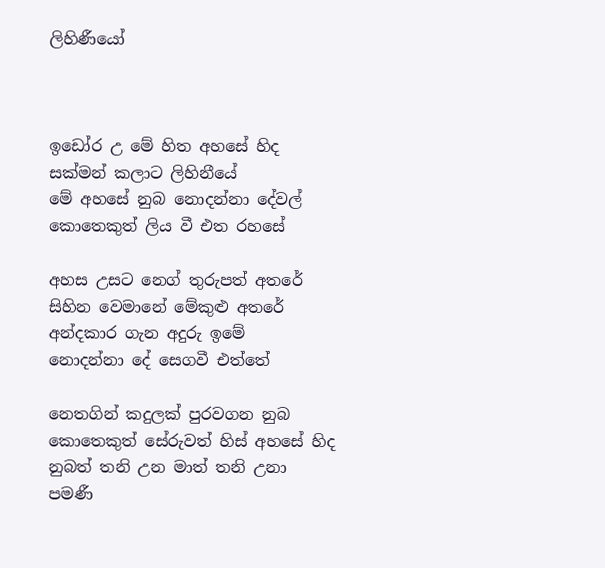ලිහිණීයෝ



ඉඩෝර උ මේ හිත අහසේ හිද
සක්මන් කලාට ලිහිනීයේ
මේ අහසේ නුබ නොදන්නා දේවල්
කොතෙකුත් ලිය වී එත රහසේ

අහස උසට නෙග් තුරුපත් අතරේ
සිහින වෙමානේ මේකුළු අතරේ
අන්දකාර ගැන අදුරු ඉමේ
නොදන්නා දේ සෙගවී එත්තේ

නෙතගින් කදුලක් පුරවගන නුබ
කොතෙකුත් සේරුවත් හිස් අහසේ හිද
නුබත් තනි උන මාත් තනි උනා
පමණී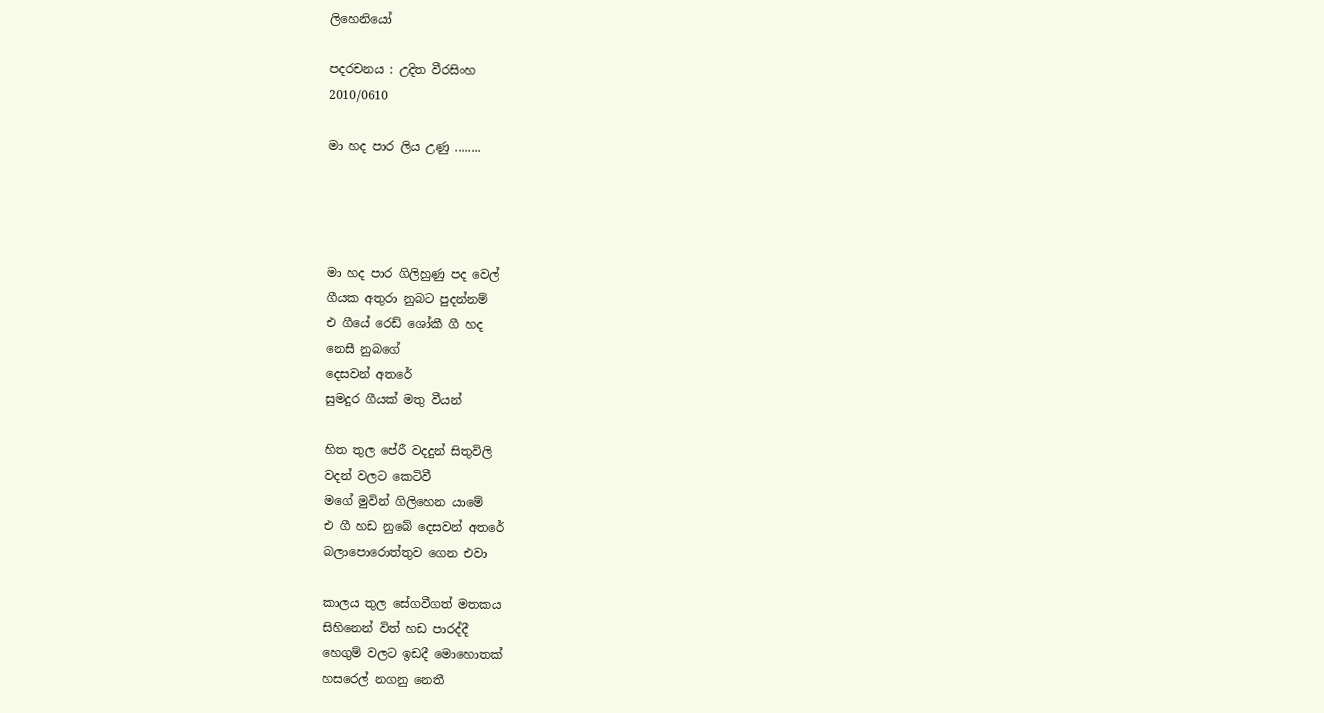ලිහෙනියෝ

පදරචනය : උදිත වීරසිංහ
2010/0610

මා හද පාර ලිය උණු ........




මා හද පාර ගිලිහුණු පද වෙල්
ගීයක අතුරා නුබට පුදන්නම්
එ ගීයේ රෙඩ් ශෝකී ගී හද
නෙසී නුබගේ
දෙසවන් අතරේ
සුමදුර ගීයක් මතු වීයන්

හිත තුල පේරී වදදුන් සිතුවිලි
වදන් වලට කෙටිවී
මගේ මුවින් ගිලිහෙන යාමේ
එ ගී හඩ නුබේ දෙසවන් අතරේ
බලාපොරොත්තුව ගෙන එවා

කාලය තුල සේගවීගත් මතකය
සිහිනෙන් විත් හඩ පාරද්දී
හෙගුම් වලට ඉඩදී මොහොතක්
හසරෙල් නගනු නෙතී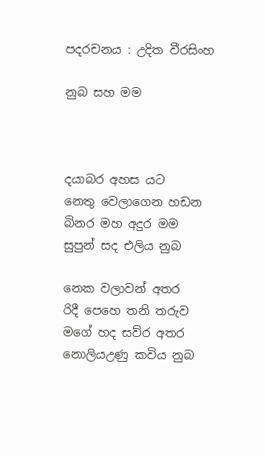පදරචනය : උදිත වීරසිංහ

නුබ සහ මම



දයාබර අහස යට
නෙතු වෙලාගෙන හඩන
බිනර මහ අදුර මම
සුපුන් සද එලිය නුබ

නෙක වලාවන් අතර
රිදී පෙහෙ තනි තරුව
මගේ හද සව්ර අතර
නොලියඋණු කවිය නුබ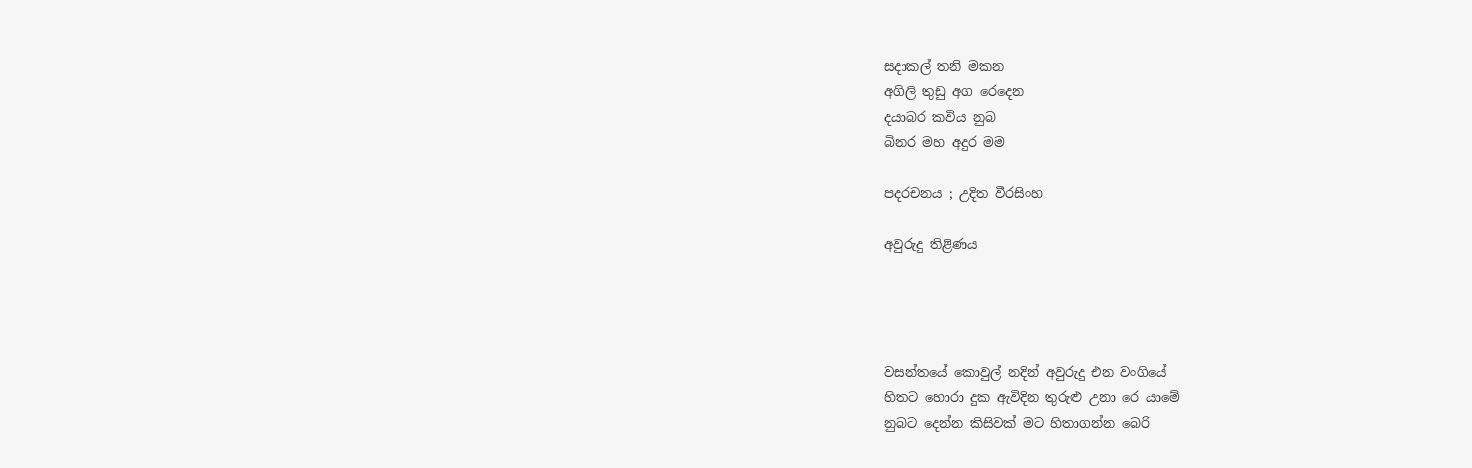සදාකල් තනි මකන
අගිලි තුඩු අග රෙදෙන
දයාබර කවිය නුබ
බිනර මහ අදුර මම

පදරචනය ; උදිත වීරසිංහ

අවුරුදු තිළිණය




වසන්තයේ කොවුල් නදින් අවුරුදු එන වංගියේ
හිතට හොරා දුක ඇවිදින තුරුළු උනා රෙ යාමේ
නුබට දෙන්න කිසිවක් මට හිතාගන්න බෙරි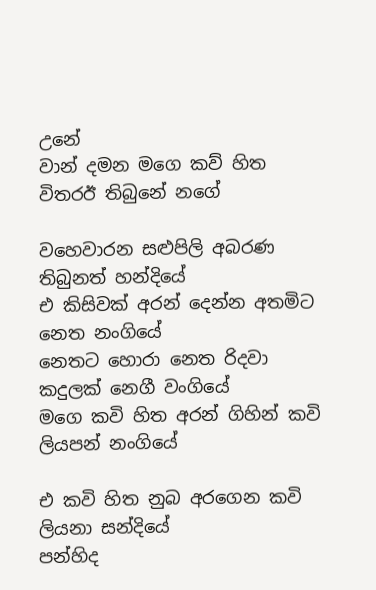උනේ
වාන් දමන මගෙ කව් හිත විතරඊ තිබුනේ නගේ

වහෙවාරන සළුපිලි අබරණ තිබුනත් හන්දියේ
එ කිසිවක් අරන් දෙන්න අතමිට නෙත නංගියේ
නෙතට හොරා නෙත රිදවා කදුලක් නෙගී වංගියේ
මගෙ කවි හිත අරන් ගිහින් කවි ලියපන් නංගියේ

එ කවි හිත නුබ අරගෙන කවි ලියනා සන්දියේ
පන්හිද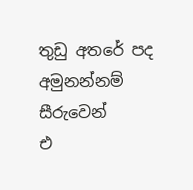තුඩු අතරේ පද අමුනන්නම් සීරුවෙන්
එ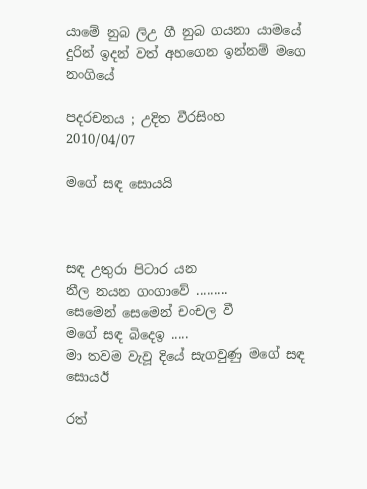යාමේ නුබ ලිඋ ගී නුබ ගයනා යාමයේ
දුරින් ඉදන් වත් අහගෙන ඉන්නම් මගෙ නංගියේ

පදරචනය ; උදිත වීරසිංහ
2010/04/07

මගේ සඳ සොයයි



සඳ උතුරා පිටාර යන
නීල නයන ගංගාවේ .........
සෙමෙන් සෙමෙන් චංචල වී
මගේ සඳ බිදෙඉ .....
මා තවම වැවූ දියේ සැගවුණු මගේ සඳ සොයඊ

රත්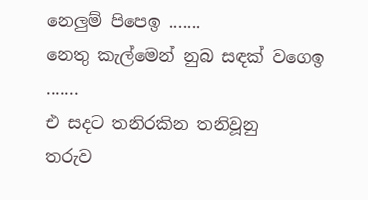නෙලුම් පිපෙඉ .......
නෙතු කැල්මෙන් නුබ සඳක් වගෙඉ .......
එ සදට තනිරකින තනිවූනු
තරුව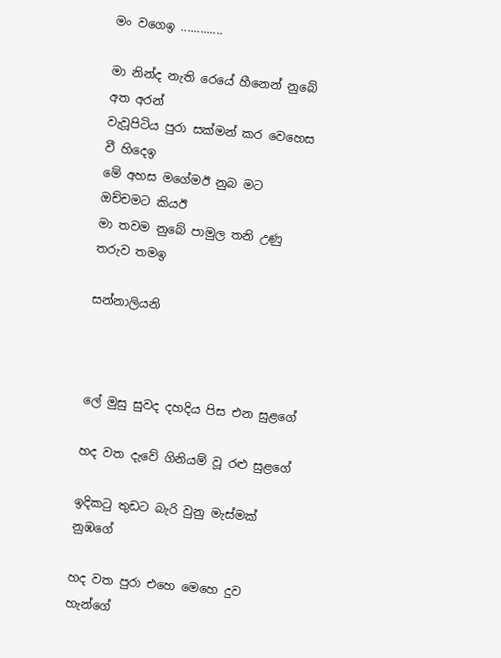මං වගෙඉ .............

මා නින්ද නැති රෙයේ හීනෙන් නුබේ අත අරන්
වැවූපිටිය පුරා සක්මන් කර වෙහෙස වී හිදෙඉ
මේ අහස මගේමඊ නුබ මට ඔච්චමට කියඊ
මා තවම නුබේ පාමුල තනි උණු තරුව තමඉ

සන්නාලියනි



ලේ මුසු සුවද දහදිය පිස එන සුළගේ

හද වත දැවේ ගිනියම් වූ රළු සුළගේ

ඉදිකටු තුඩට බැරි වුනු මැස්මක් නුඹගේ

හද වත පුරා එහෙ මෙහෙ දුව හැන්ගේ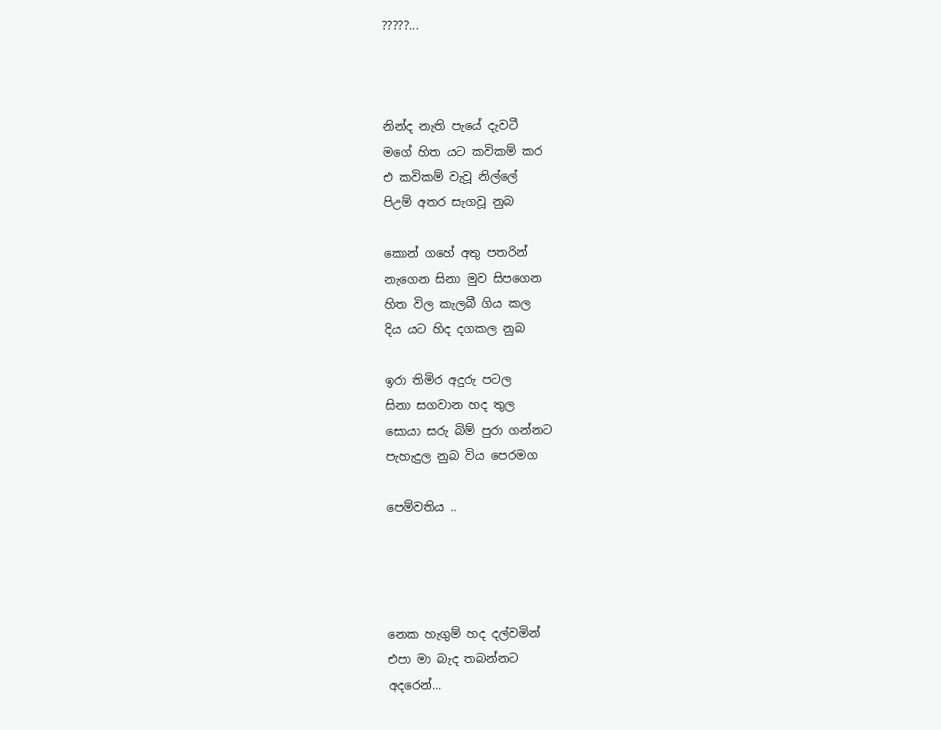?????...



නින්ද නැති පැයේ දැවටී
මගේ හිත යට කවිකම් කර
එ කවිකම් වැවූ නිල්ලේ
පිඋම් අතර සැගවූ නුබ

කොන් ගහේ අතු පතරින්
නැගෙන සිනා මුව සිපගෙන
හිත විල කැලබී ගිය කල
දිය යට හිද දගකල නුබ

ඉරා තිමිර අදුරු පටල
සිනා සගවාන හද තුල
සොයා සරු බිම් පුරා ගන්නට
පැහැදුල නුබ විය පෙරමග

පෙම්වතිය ..




නෙක හැගුම් හද දල්වමින්
එපා මා බැද තබන්නට
අදරෙන්...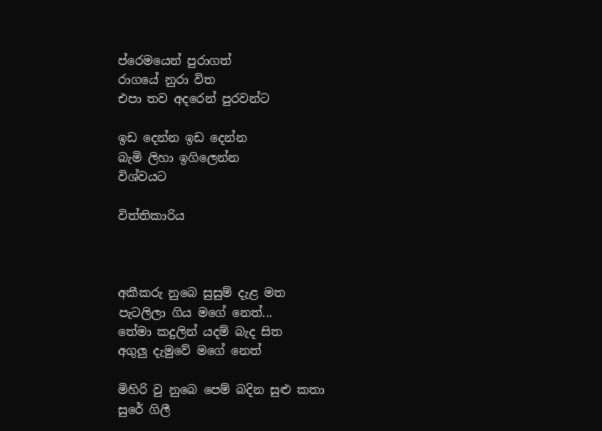ප්රෙමයෙන් පුරාගත්
රාගයේ නුරා විත
එපා තව අදරෙන් පුරවන්ට

ඉඩ දෙන්න ඉඩ දෙන්න
බැමි ලිහා ඉගිලෙන්න
විශ්වයට

විත්තිකාරිය



අකීකරු නුබෙ සුසුම් දැළ මත
පැටලිලා ගිය මගේ නෙත්...
තේමා කදුලින් යදම් බැද සිත
අගුලු දැමුවේ මගේ නෙත්

මිහිරි වු නුබෙ පෙම් බදින සුළු කතා
සුරේ ගිලී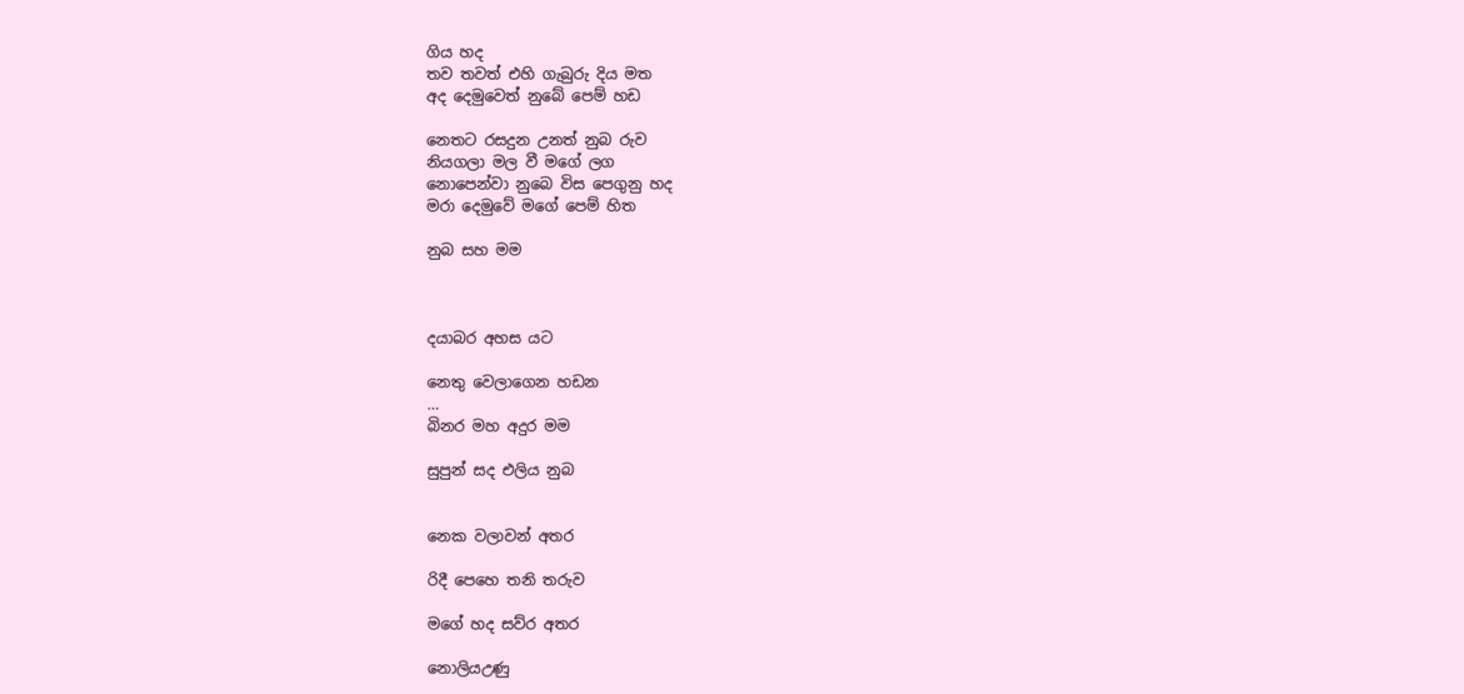ගිය හද
තව තවත් එහි ගැබුරු දිය මත
අද දෙමුවෙත් නුබේ පෙම් හඩ

නෙතට රසදුන උනත් නුබ රුව
නියගලා මල වී මගේ ලග
නොපෙන්වා නුබෙ විස පෙගුනු හද
මරා දෙමුවේ මගේ පෙම් හිත

නුබ සහ මම



දයාබර අහස යට

නෙතු වෙලාගෙන හඩන
...
බිනර මහ අදුර මම

සුපුන් සද එලිය නුබ


නෙක වලාවන් අතර

රිදී පෙහෙ තනි තරුව

මගේ හද සව්ර අතර

නොලියඋණු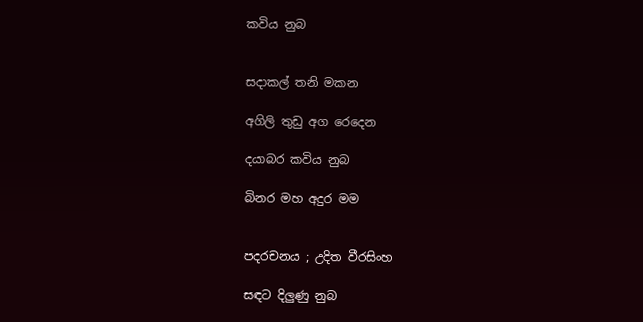කවිය නුබ


සදාකල් තනි මකන

අගිලි තුඩු අග රෙදෙන

දයාබර කවිය නුබ

බිනර මහ අදුර මම


පදරචනය ; උදිත වීරසිංහ

සඳට දිලුණු නුබ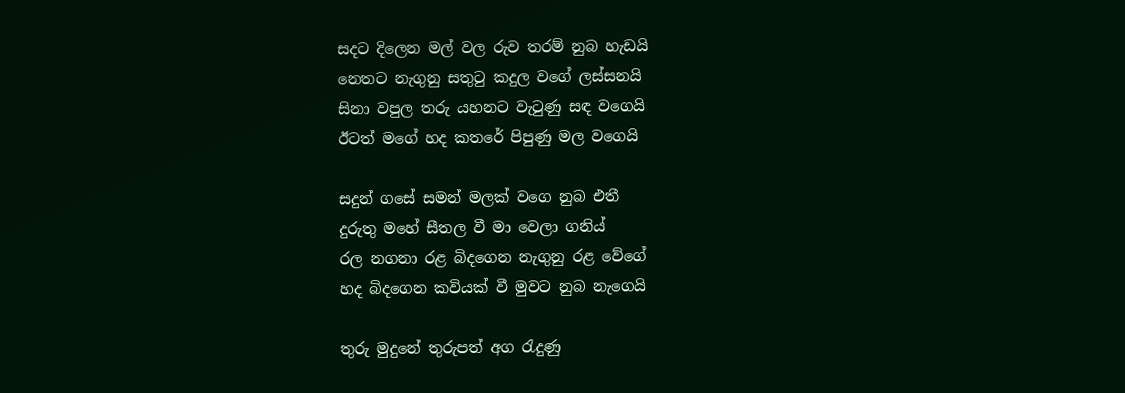සදට දිලෙන මල් වල රුව තරම් නුබ හැඩයි
නෙතට නැගුනු සතුටු කදුල වගේ ලස්සනයි
සිනා වපුල තරු යහනට වැටුණු සඳ වගෙයි
ඊටත් මගේ හද කතරේ පිපුණු මල වගෙයි

සදුන් ගසේ සමන් මලක් වගෙ නුබ එතී
දුරුතු මහේ සීතල වී මා වෙලා ගනිය්
රල නගනා රළ බිදගෙන නැගුනු රළ වේගේ
හද බිදගෙන කවියක් වී මුවට නුබ නැගෙයි

තුරු මුදුනේ තුරුපත් අග රැදුණු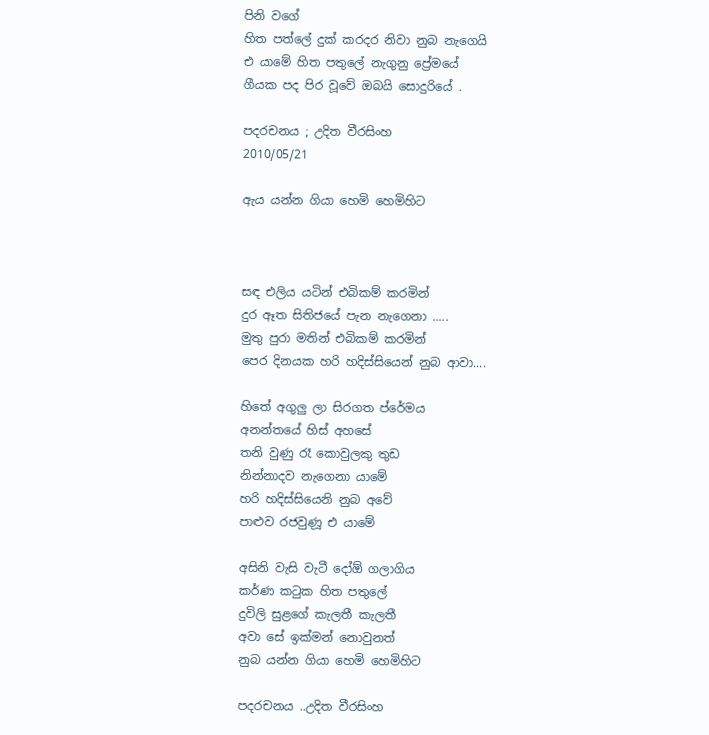පිනි වගේ
හිත පත්ලේ දුක් කරදර නිවා නුබ නැගෙයි
එ යාමේ හිත පතුලේ නැගුනු ප්‍රේමයේ
ගීයක පද පිර වූවේ ඔබයි සොදුරියේ .

පදරචනය ; උදිත වීරසිංහ
2010/05/21

ඇය යන්න ගියා හෙමි හෙමිහිට



සඳ එලිය යටින් එබිකම් කරමින්
දුර ඈත සිතිජයේ පැන නැගෙනා .....
මුතු පුරා මතින් එබිකම් කරමින්
පෙර දිනයක හරි හදිස්සියෙන් නුබ ආවා....

හිතේ අගුලු ලා සිරගත ප්රේමය
අනන්තයේ හිස් අහසේ
තනි වුණු රෑ කොවුලකු තුඩ
නින්නාදව නැගෙනා යාමේ
හරි හදිස්සියෙනි නුබ අවේ
පාළුව රජවුණූ එ යාමේ

අසිනි වැසි වැටී දෝඕ ගලාගිය
කර්ණ කටුක හිත පතුලේ
දුවිලි සුළගේ කැලතී කැලතී
අවා සේ ඉක්මන් නොවුනත්
නුබ යන්න ගියා හෙමි හෙමිහිට

පදරචනය ..උදිත වීරසිංහ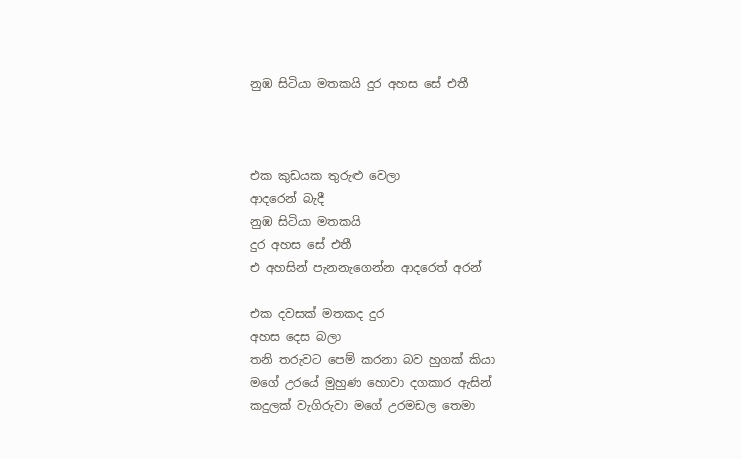නුඹ සිටියා මතකයි දුර අහස සේ එතී



එක කුඩයක තුරුළු වෙලා
ආදරෙන් බැදී
නුඹ සිටියා මතකයි
දුර අහස සේ එතී
එ අහසින් පැනනැගෙන්න ආදරෙත් අරන්

එක දවසක් මතකද දුර
අහස දෙස බලා
තනි තරුවට පෙම් කරනා බව හුගක් කියා
මගේ උරයේ මුහුණ හොවා දගකාර ඇසින්
කදුලක් වැගිරුවා මගේ උරමඩල තෙමා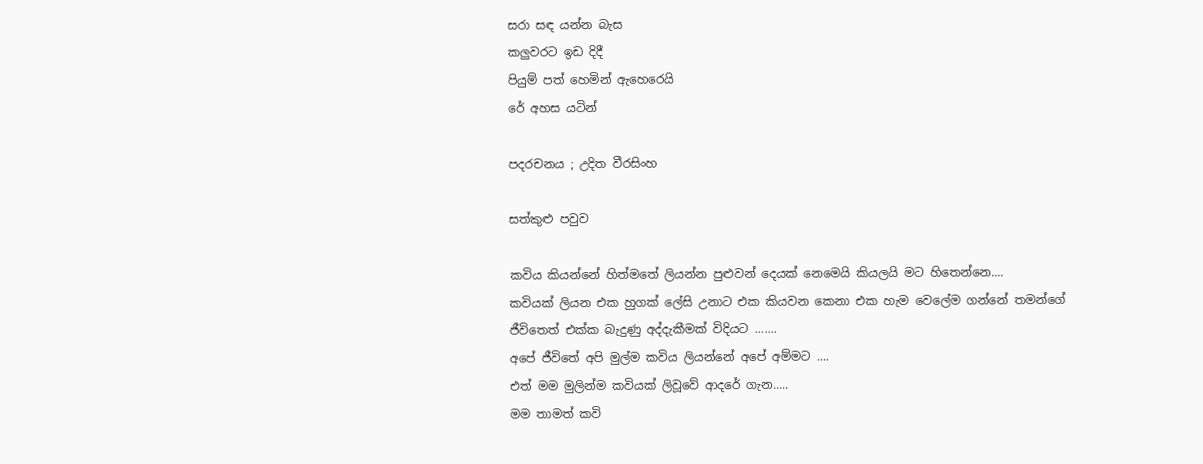සරා සඳ යන්න බැස
කලුවරට ඉඩ දිදී
පියුම් පත් හෙමින් ඇහෙරෙයි
රේ අහස යටින්

පදරචනය ; උදිත වීරසිංහ

සත්කුළු පවුව

කවිය කියන්නේ හිත්මතේ ලියන්න පුළුවන් දෙයක් නෙමෙයි කියලයි මට හිතෙන්නෙ....
කවියක් ලියන එක හුගක් ලේසි උනාට එක කියවන කෙනා එක හැම වෙලේම ගන්නේ තමන්ගේ
ජීවිතෙත් එක්ක බැදුණු අද්දැකීමක් විදියට .......
අපේ ජීවිතේ අපි මුල්ම කවිය ලියන්නේ අපේ අම්මට ....
එත් මම මුලින්ම කවියක් ලිවූවේ ආදරේ ගැන.....
මම තාමත් කවි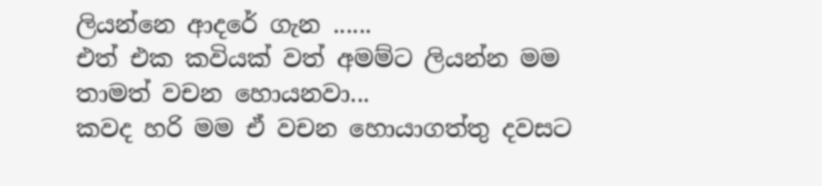ලියන්නෙ ආදරේ ගැන ......
එත් එක කවියක් වත් අමම්ට ලියන්න මම තාමත් වචන හොයනවා...
කවද හරි මම ඒ වචන හොයාගත්තු දවසට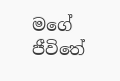මගේ
ජීවිතේ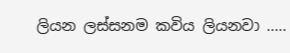ලියන ලස්සනම කවිය ලියනවා .....